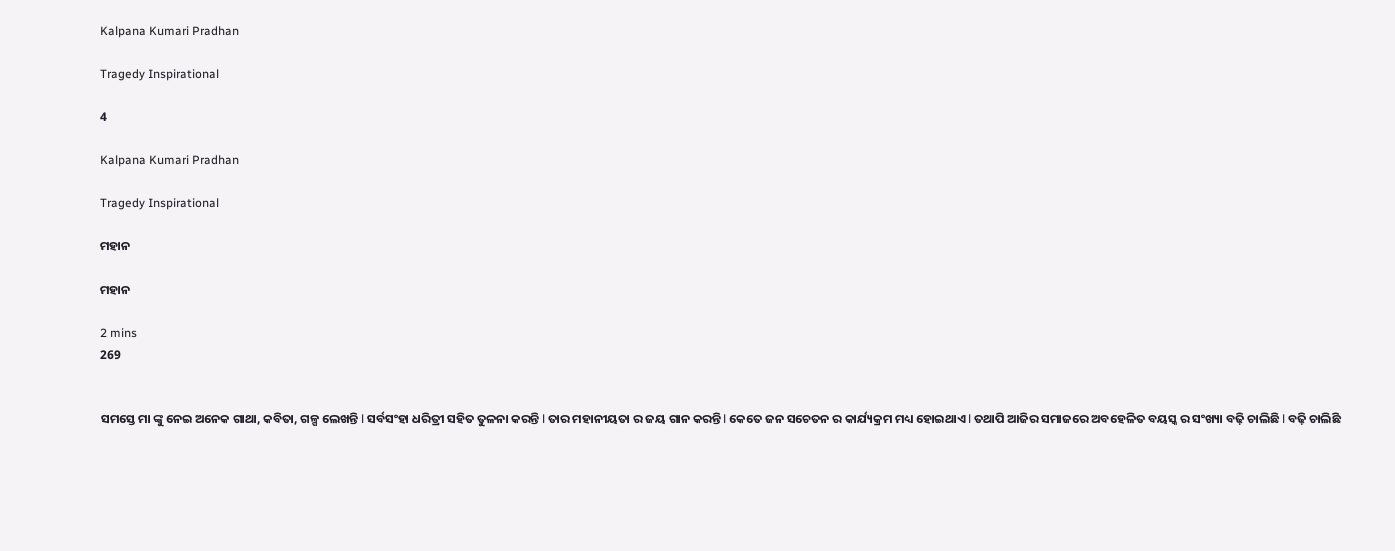Kalpana Kumari Pradhan

Tragedy Inspirational

4

Kalpana Kumari Pradhan

Tragedy Inspirational

ମହାନ

ମହାନ

2 mins
269


ସମସ୍ତେ ମା ଙ୍କୁ ନେଇ ଅନେକ ଗାଥା, କବିତା, ଗଳ୍ପ ଲେଖନ୍ତି l ସର୍ବସଂହା ଧରିତ୍ରୀ ସହିତ ତୁଳନା କରନ୍ତି l ତାର ମହାନୀୟତା ର ଜୟ ଗାନ କରନ୍ତି l କେତେ ଜନ ସଚେତନ ର କାର୍ଯ୍ୟକ୍ରମ ମଧ୍ୟ ହୋଇଥାଏ l ତଥାପି ଆଜିର ସମାଜରେ ଅବହେଳିତ ବୟସ୍କ ର ସଂଖ୍ୟା ବଢ଼ି ଚାଲିଛି l ବଢ଼ି ଚାଲିଛି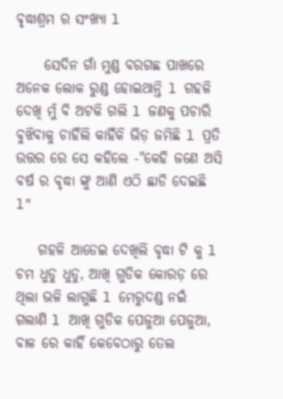ଵୃଦ୍ଧାଶ୍ରମ ର ସଂଖ୍ୟା l

     ସେଦିନ ଗାଁ ମୁଣ୍ଡ ବରଗଛ ପାଖରେ ଅନେକ ଲୋକ ରୁଣ୍ଡ ହୋଇଥାନ୍ତି l ଗହଳି ଦେଖି ମୁଁ ବି ଅଟକି ଗଲି l ଜଣକୁ ପଚାରି ବୁଝିବାକୁ ଚାହିଁଲି କାହିଁକି ଭିଡ଼ ଜମିଛି l ପ୍ରତି ଉତ୍ତର ରେ ସେ କହିଲେ -"କେହି ଜଣେ ଅସି ବର୍ଷ ର ବୃଦ୍ଧା ଙ୍କୁ ଆଣି ଏଠି ଛାଡି ଦେଇଛି l"

    ଗହଳି ଆଡେଇ ଦେଖିଲି ବୃଦ୍ଧା ଟି କୁ l ଚମ ଧୁଡୁ ଧୁଡୁ, ଆଖି ଗୁଡିକ କୋରଡ଼ ରେ ଥିଲା ଭଳି ଲାଗୁଛି l ମେରୁଦଣ୍ଡ ନଇଁ ଗଲାଣି l ଆଖି ଗୁଡିକ ପେଜୁଆ ପେଜୁଆ, ବାଳ ରେ କାହିଁ କେବେଠାରୁ ତେଲ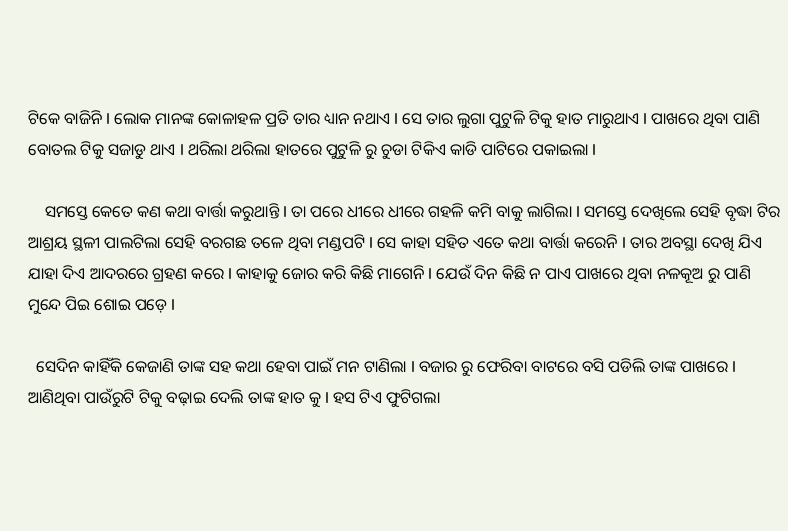ଟିକେ ବାଜିନି l ଲୋକ ମାନଙ୍କ କୋଳାହଳ ପ୍ରତି ତାର ଧ୍ୟାନ ନଥାଏ l ସେ ତାର ଲୁଗା ପୁଟୁଳି ଟିକୁ ହାତ ମାରୁଥାଏ l ପାଖରେ ଥିବା ପାଣି ବୋତଲ ଟିକୁ ସଜାଡୁ ଥାଏ l ଥରିଲା ଥରିଲା ହାତରେ ପୁଟୁଳି ରୁ ଚୁଡା ଟିକିଏ କାଡି ପାଟିରେ ପକାଇଲା l

    ସମସ୍ତେ କେତେ କଣ କଥା ବାର୍ତ୍ତା କରୁଥାନ୍ତି l ତା ପରେ ଧୀରେ ଧୀରେ ଗହଳି କମି ବାକୁ ଲାଗିଲା l ସମସ୍ତେ ଦେଖିଲେ ସେହି ବୃଦ୍ଧା ଟିର ଆଶ୍ରୟ ସ୍ଥଳୀ ପାଲଟିଲା ସେହି ବରଗଛ ତଳେ ଥିବା ମଣ୍ଡପଟି l ସେ କାହା ସହିତ ଏତେ କଥା ବାର୍ତ୍ତା କରେନି l ତାର ଅବସ୍ଥା ଦେଖି ଯିଏ ଯାହା ଦିଏ ଆଦରରେ ଗ୍ରହଣ କରେ l କାହାକୁ ଜୋର କରି କିଛି ମାଗେନି l ଯେଉଁ ଦିନ କିଛି ନ ପାଏ ପାଖରେ ଥିବା ନଳକୂଅ ରୁ ପାଣି ମୁନ୍ଦେ ପିଇ ଶୋଇ ପଡ଼େ l

  ସେଦିନ କାହିଁକି କେଜାଣି ତାଙ୍କ ସହ କଥା ହେବା ପାଇଁ ମନ ଟାଣିଲା l ବଜାର ରୁ ଫେରିବା ବାଟରେ ବସି ପଡିଲି ତାଙ୍କ ପାଖରେ l ଆଣିଥିବା ପାଉଁରୁଟି ଟିକୁ ବଢ଼ାଇ ଦେଲି ତାଙ୍କ ହାତ କୁ l ହସ ଟିଏ ଫୁଟିଗଲା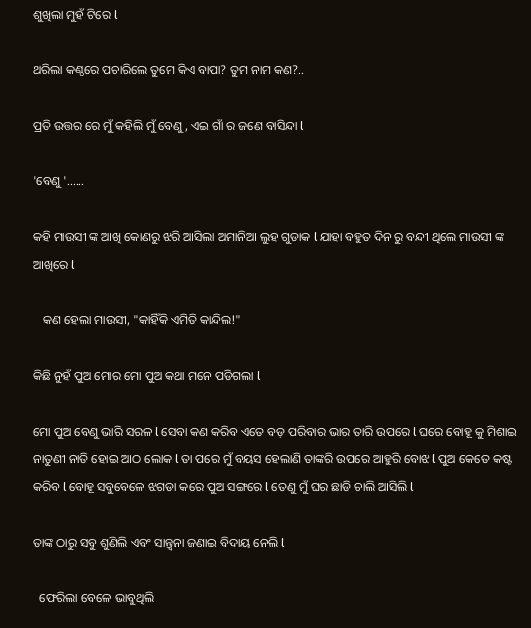ଶୁଖିଲା ମୁହଁ ଟିରେ l

ଥରିଲା କଣ୍ଠରେ ପଚାରିଲେ ତୁମେ କିଏ ବାପା? ତୁମ ନାମ କଣ?..

ପ୍ରତି ଉତ୍ତର ରେ ମୁଁ କହିଲି ମୁଁ ବେଣୁ, ଏଇ ଗାଁ ର ଜଣେ ବାସିନ୍ଦା l

'ବେଣୁ '......

କହି ମାଉସୀ ଙ୍କ ଆଖି କୋଣରୁ ଝରି ଆସିଲା ଅମାନିଆ ଲୁହ ଗୁଡାକ l ଯାହା ବହୁତ ଦିନ ରୁ ବନ୍ଦୀ ଥିଲେ ମାଉସୀ ଙ୍କ ଆଖିରେ l

   କଣ ହେଲା ମାଉସୀ, "କାହିଁକି ଏମିତି କାନ୍ଦିଲ!"

କିଛି ନୁହଁ ପୁଅ ମୋର ମୋ ପୁଅ କଥା ମନେ ପଡିଗଲା l

ମୋ ପୁଅ ବେଣୁ ଭାରି ସରଳ l ସେବା କଣ କରିବ ଏତେ ବଡ଼ ପରିବାର ଭାର ତାରି ଉପରେ l ଘରେ ବୋହୂ କୁ ମିଶାଇ ନାତୁଣୀ ନାତି ହୋଇ ଆଠ ଲୋକ l ତା ପରେ ମୁଁ ବୟସ ହେଲାଣି ତାଙ୍କରି ଉପରେ ଆହୁରି ବୋଝ l ପୁଅ କେତେ କଷ୍ଟ କରିବ l ବୋହୂ ସବୁବେଳେ ଝଗଡା କରେ ପୁଅ ସଙ୍ଗରେ l ତେଣୁ ମୁଁ ଘର ଛାଡି ଚାଲି ଆସିଲି l

ତାଙ୍କ ଠାରୁ ସବୁ ଶୁଣିଲି ଏବଂ ସାନ୍ତ୍ୱନା ଜଣାଇ ବିଦାୟ ନେଲି l

  ଫେରିଲା ବେଳେ ଭାବୁଥିଲି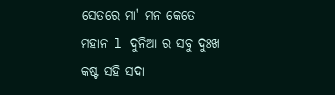ସେତରେ ମା' ମନ କେତେ ମହାନ l ଦୁନିଆ ର ସବୁ ଦୁଃଖ କଷ୍ଟ ସହି ସଦା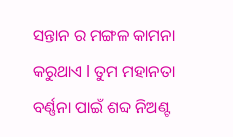ସନ୍ତାନ ର ମଙ୍ଗଳ କାମନା   କରୁଥାଏ l ତୁମ ମହାନତା ବର୍ଣ୍ଣନା ପାଇଁ ଶବ୍ଦ ନିଅଣ୍ଟ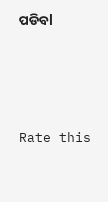ପଡିବl




Rate this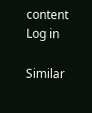content
Log in

Similar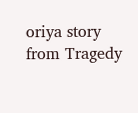oriya story from Tragedy